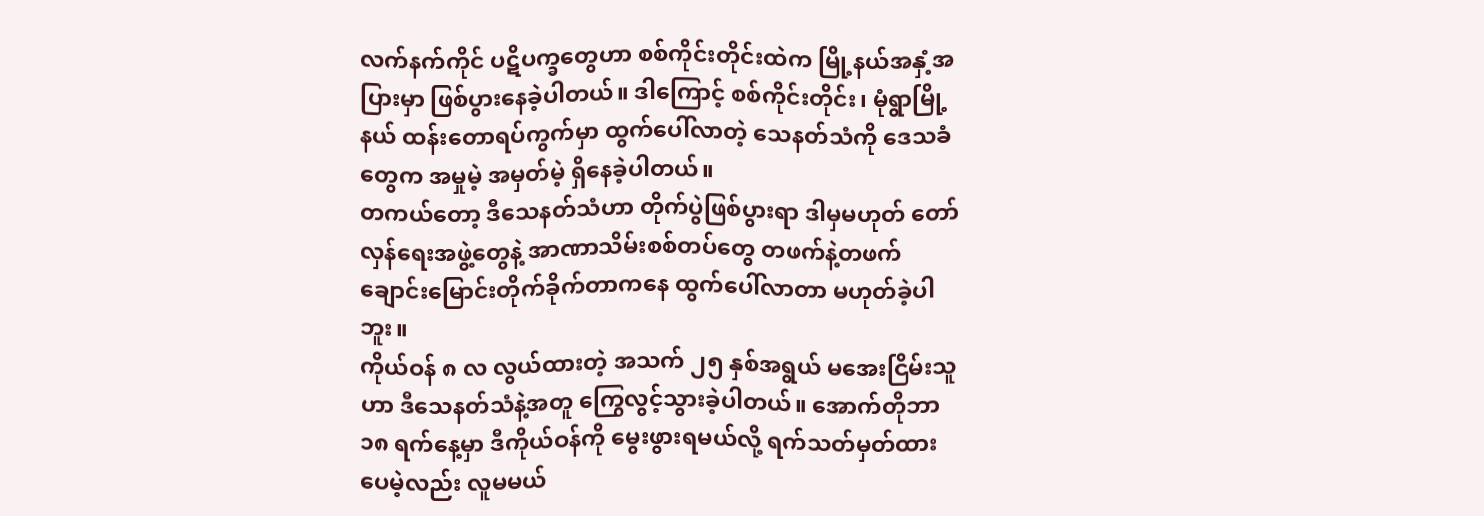လက်နက်ကိုင် ပဋိပက္ခတွေဟာ စစ်ကိုင်းတိုင်းထဲက မြို့နယ်အနှံ့အပြားမှာ ဖြစ်ပွားနေခဲ့ပါတယ်။ ဒါကြောင့် စစ်ကိုင်းတိုင်း၊ မုံရွာမြို့နယ် ထန်းတောရပ်ကွက်မှာ ထွက်ပေါ်လာတဲ့ သေနတ်သံကို ဒေသခံတွေက အမှုမဲ့ အမှတ်မဲ့ ရှိနေခဲ့ပါတယ်။
တကယ်တော့ ဒီသေနတ်သံဟာ တိုက်ပွဲဖြစ်ပွားရာ ဒါမှမဟုတ် တော်လှန်ရေးအဖွဲ့တွေနဲ့ အာဏာသိမ်းစစ်တပ်တွေ တဖက်နဲ့တဖက် ချောင်းမြောင်းတိုက်ခိုက်တာကနေ ထွက်ပေါ်လာတာ မဟုတ်ခဲ့ပါဘူး။
ကိုယ်ဝန် ၈ လ လွယ်ထားတဲ့ အသက် ၂၅ နှစ်အရွယ် မအေးငြိမ်းသူဟာ ဒီသေနတ်သံနဲ့အတူ ကြွေလွင့်သွားခဲ့ပါတယ်။ အောက်တိုဘာ ၁၈ ရက်နေ့မှာ ဒီကိုယ်ဝန်ကို မွေးဖွားရမယ်လို့ ရက်သတ်မှတ်ထားပေမဲ့လည်း လူမမယ်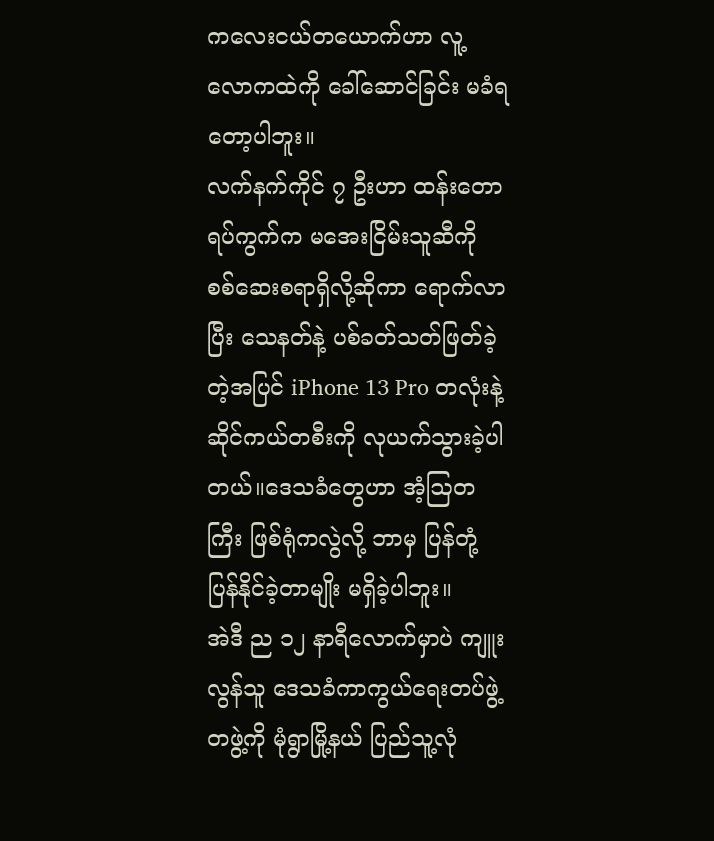ကလေးငယ်တယောက်ဟာ လူ့လောကထဲကို ခေါ်ဆောင်ခြင်း မခံရတော့ပါဘူး။
လက်နက်ကိုင် ၇ ဦးဟာ ထန်းတောရပ်ကွက်က မအေးငြိမ်းသူဆီကို စစ်ဆေးစရာရှိလို့ဆိုကာ ရောက်လာပြီး သေနတ်နဲ့ ပစ်ခတ်သတ်ဖြတ်ခဲ့တဲ့အပြင် iPhone 13 Pro တလုံးနဲ့ ဆိုင်ကယ်တစီးကို လုယက်သွားခဲ့ပါတယ်။ဒေသခံတွေဟာ အံ့ဩတကြီး ဖြစ်ရုံကလွဲလို့ ဘာမှ ပြန်တုံ့ပြန်နိုင်ခဲ့တာမျိုး မရှိခဲ့ပါဘူး။
အဲဒီ ည ၁၂ နာရီလောက်မှာပဲ ကျူးလွန်သူ ဒေသခံကာကွယ်ရေးတပ်ဖွဲ့ တဖွဲ့ကို မုံရွာမြို့နယ် ပြည်သူ့လုံ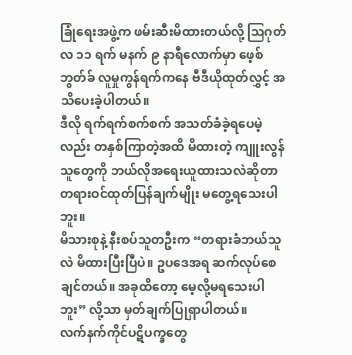ခြုံရေးအဖွဲ့က ဖမ်းဆီးမိထားတယ်လို့ ဩဂုတ်လ ၁၁ ရက် မနက် ၉ နာရီလောက်မှာ ဖေ့စ်ဘွတ်ခ် လူမှုကွန်ရက်ကနေ ဗီဒီယိုထုတ်လွှင့် အသိပေးခဲ့ပါတယ်။
ဒီလို ရက်ရက်စက်စက် အသတ်ခံခဲ့ရပေမဲ့လည်း တနှစ်ကြာတဲ့အထိ မိထားတဲ့ ကျူးလွန်သူတွေကို ဘယ်လိုအရေးယူထားသလဲဆိုတာ တရားဝင်ထုတ်ပြန်ချက်မျိုး မတွေ့ရသေးပါဘူး။
မိသားစုနဲ့ နီးစပ်သူတဦးက “တရားခံဘယ်သူလဲ မိထားပြီးပြီပဲ။ ဥပဒေအရ ဆက်လုပ်စေချင်တယ်။ အခုထိတော့ မေ့လို့မရသေးပါဘူး” လို့သာ မှတ်ချက်ပြုရှာပါတယ်။
လက်နက်ကိုင်ပဋိပက္ခတွေ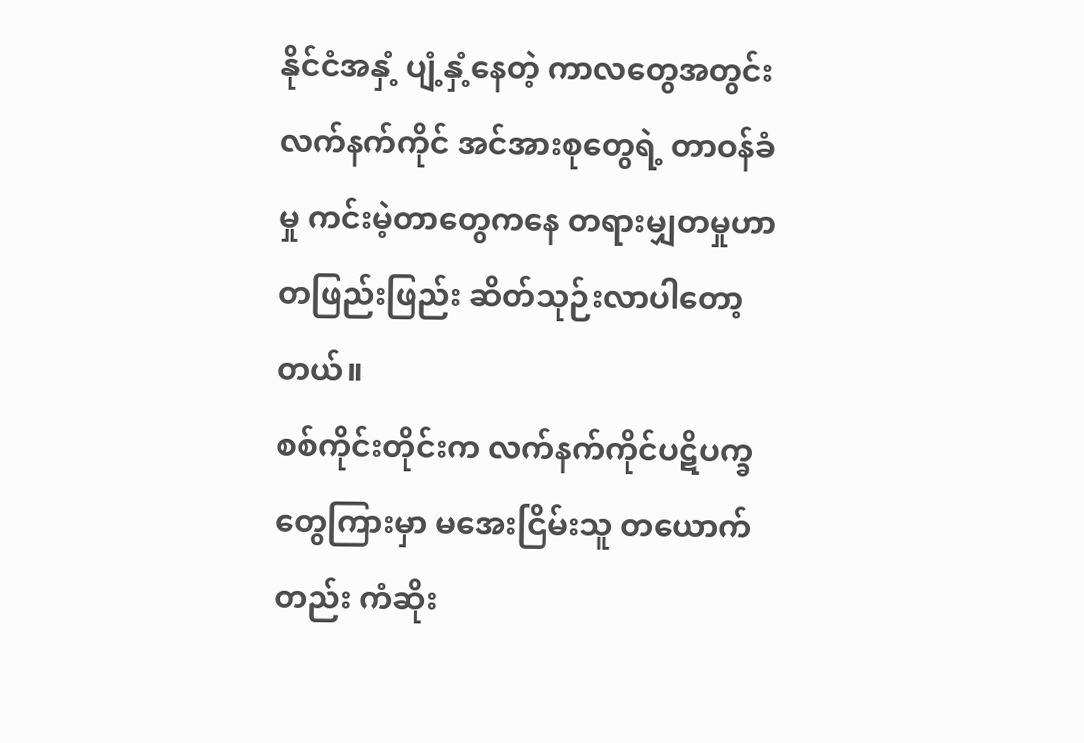နိုင်ငံအနှံ့ ပျံ့နှံ့နေတဲ့ ကာလတွေအတွင်း လက်နက်ကိုင် အင်အားစုတွေရဲ့ တာဝန်ခံမှု ကင်းမဲ့တာတွေကနေ တရားမျှတမှုဟာ တဖြည်းဖြည်း ဆိတ်သုဉ်းလာပါတော့တယ်။
စစ်ကိုင်းတိုင်းက လက်နက်ကိုင်ပဋိပက္ခတွေကြားမှာ မအေးငြိမ်းသူ တယောက်တည်း ကံဆိုး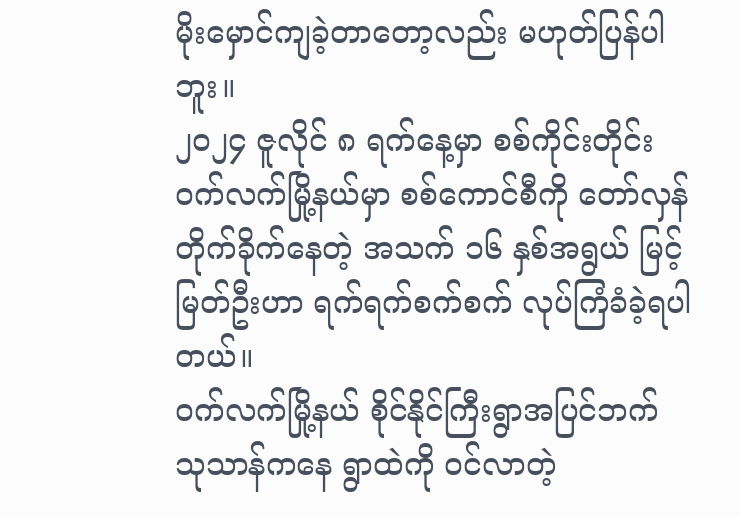မိုးမှောင်ကျခဲ့တာတော့လည်း မဟုတ်ပြန်ပါဘူး။
၂၀၂၄ ဇူလိုင် ၈ ရက်နေ့မှာ စစ်ကိုင်းတိုင်း ဝက်လက်မြို့နယ်မှာ စစ်ကောင်စီကို တော်လှန် တိုက်ခိုက်နေတဲ့ အသက် ၁၆ နှစ်အရွယ် မြင့်မြတ်ဦးဟာ ရက်ရက်စက်စက် လုပ်ကြံခံခဲ့ရပါတယ်။
ဝက်လက်မြို့နယ် စိုင်နိုင်ကြီးရွာအပြင်ဘက် သုသာန်ကနေ ရွာထဲကို ဝင်လာတဲ့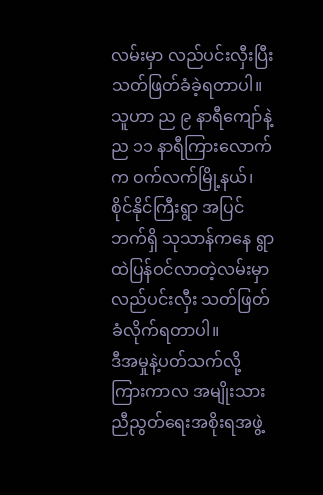လမ်းမှာ လည်ပင်းလှီးပြီး သတ်ဖြတ်ခံခဲ့ရတာပါ။
သူဟာ ည ၉ နာရီကျော်နဲ့ ည ၁၁ နာရီကြားလောက်က ဝက်လက်မြို့နယ်၊ စိုင်နိုင်ကြီးရွာ အပြင်ဘက်ရှိ သုသာန်ကနေ ရွာထဲပြန်ဝင်လာတဲ့လမ်းမှာ လည်ပင်းလှီး သတ်ဖြတ်ခံလိုက်ရတာပါ။
ဒီအမှုနဲ့ပတ်သက်လို့ ကြားကာလ အမျိုးသားညီညွတ်ရေးအစိုးရအဖွဲ့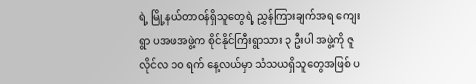ရဲ့ မြို့နယ်တာဝန်ရှိသူတွေရဲ့ ညွှန်ကြားချက်အရ ကျေးရွာ ပအဖအဖွဲ့က စိုင်နိုင်ကြီးရွာသား ၃ ဦးပါ အဖွဲ့ကို ဇူလိုင်လ ၁၀ ရက် နေ့လယ်မှာ သံသယရှိသူတွေအဖြစ် ပ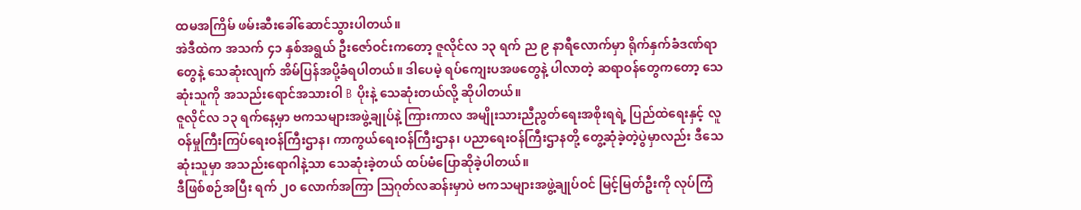ထမအကြိမ် ဖမ်းဆီးခေါ်ဆောင်သွားပါတယ်။
အဲဒီထဲက အသက် ၄၁ နှစ်အရွယ် ဦးဇော်ဝင်းကတော့ ဇူလိုင်လ ၁၃ ရက် ည ၉ နာရီလောက်မှာ ရိုက်နှက်ခံဒဏ်ရာတွေနဲ့ သေဆုံးလျက် အိမ်ပြန်အပို့ခံရပါတယ်။ ဒါပေမဲ့ ရပ်ကျေးပအဖတွေနဲ့ ပါလာတဲ့ ဆရာဝန်တွေကတော့ သေဆုံးသူကို အသည်းရောင်အသားဝါ B ပိုးနဲ့ သေဆုံးတယ်လို့ ဆိုပါတယ်။
ဇူလိုင်လ ၁၃ ရက်နေ့မှာ ဗကသများအဖွဲ့ချုပ်နဲ့ ကြားကာလ အမျိုးသားညီညွတ်ရေးအစိုးရရဲ့ ပြည်ထဲရေးနှင့် လူဝန်မှုကြီးကြပ်ရေးဝန်ကြီးဌာန၊ ကာကွယ်ရေးဝန်ကြီးဌာန၊ ပညာရေးဝန်ကြီးဌာနတို့ တွေ့ဆုံခဲ့တဲ့ပွဲမှာလည်း ဒီသေဆုံးသူမှာ အသည်းရောဂါနဲ့သာ သေဆုံးခဲ့တယ် ထပ်မံပြောဆိုခဲ့ပါတယ်။
ဒီဖြစ်စဉ်အပြီး ရက် ၂၀ လောက်အကြာ ဩဂုတ်လဆန်းမှာပဲ ဗကသများအဖွဲ့ချုပ်ဝင် မြင့်မြတ်ဦးကို လုပ်ကြံ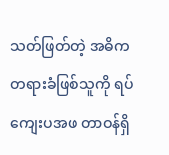သတ်ဖြတ်တဲ့ အဓိကတရားခံဖြစ်သူကို ရပ်ကျေးပအဖ တာဝန်ရှိ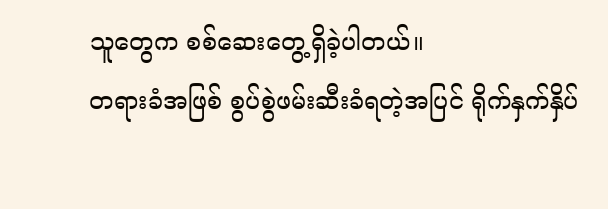သူတွေက စစ်ဆေးတွေ့ရှိခဲ့ပါတယ်။
တရားခံအဖြစ် စွပ်စွဲဖမ်းဆီးခံရတဲ့အပြင် ရိုက်နှက်နှိပ်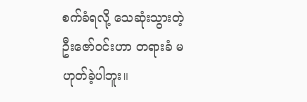စက်ခံရလို့ သေဆုံးသွားတဲ့ ဦးဇော်ဝင်းဟာ တရားခံ မဟုတ်ခဲ့ပါဘူး။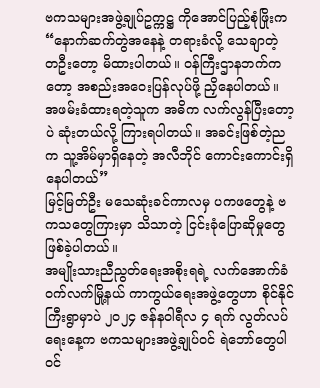ဗကသများအဖွဲ့ချုပ်ဥက္ကဋ္ဌ ကိုအောင်ပြည့်စုံဖြိုးက “နောက်ဆက်တွဲအနေနဲ့ တရားခံလို့ သေချာတဲ့ တဦးတော့ မိထားပါတယ်။ ဝန်ကြီးဌာနဘက်ကတော့ အစည်းအဝေးပြန်လုပ်ဖို့ ညှိနေပါတယ်။ အဖမ်းခံထားရတဲ့သူက အဓိက လက်လွန်ပြီးတော့ပဲ ဆုံးတယ်လို့ ကြားရပါတယ်။ အခင်းဖြစ်တဲ့ညက သူ့အိမ်မှာရှိနေတဲ့ အလီဘိုင် ကောင်းကောင်းရှိနေပါတယ်”
မြင့်မြတ်ဦး မသေဆုံးခင်ကာလမှ ပကဖတွေနဲ့ ဗကသတွေကြားမှာ သိသာတဲ့ ငြင်းခုံပြောဆိုမှုတွေ ဖြစ်ခဲ့ပါတယ်။
အမျိုးသားညီညွတ်ရေးအစိုးရရဲ့ လက်အောက်ခံ ဝက်လက်မြို့နယ် ကာကွယ်ရေးအဖွဲ့တွေဟာ စိုင်နိုင်ကြီးရွာမှာပဲ ၂၀၂၄ ဇန်နဝါရီလ ၄ ရက် လွတ်လပ်ရေးနေ့က ဗကသများအဖွဲ့ချုပ်ဝင် ရဲဘော်တွေပါဝင်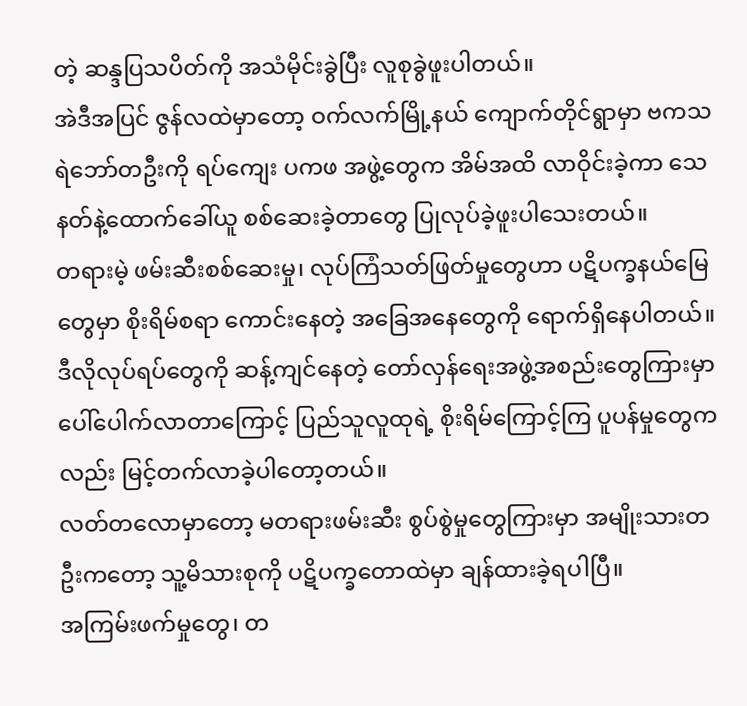တဲ့ ဆန္ဒပြသပိတ်ကို အသံမိုင်းခွဲပြီး လူစုခွဲဖူးပါတယ်။
အဲဒီအပြင် ဇွန်လထဲမှာတော့ ဝက်လက်မြို့နယ် ကျောက်တိုင်ရွာမှာ ဗကသရဲဘော်တဦးကို ရပ်ကျေး ပကဖ အဖွဲ့တွေက အိမ်အထိ လာဝိုင်းခဲ့ကာ သေနတ်နဲ့ထောက်ခေါ်ယူ စစ်ဆေးခဲ့တာတွေ ပြုလုပ်ခဲ့ဖူးပါသေးတယ်။
တရားမဲ့ ဖမ်းဆီးစစ်ဆေးမှု၊ လုပ်ကြံသတ်ဖြတ်မှုတွေဟာ ပဋိပက္ခနယ်မြေတွေမှာ စိုးရိမ်စရာ ကောင်းနေတဲ့ အခြေအနေတွေကို ရောက်ရှိနေပါတယ်။
ဒီလိုလုပ်ရပ်တွေကို ဆန့်ကျင်နေတဲ့ တော်လှန်ရေးအဖွဲ့အစည်းတွေကြားမှာ ပေါ်ပေါက်လာတာကြောင့် ပြည်သူလူထုရဲ့ စိုးရိမ်ကြောင့်ကြ ပူပန်မှုတွေကလည်း မြင့်တက်လာခဲ့ပါတော့တယ်။
လတ်တလောမှာတော့ မတရားဖမ်းဆီး စွပ်စွဲမှုတွေကြားမှာ အမျိုးသားတဦးကတော့ သူ့မိသားစုကို ပဋိပက္ခတောထဲမှာ ချန်ထားခဲ့ရပါပြီ။
အကြမ်းဖက်မှုတွေ၊ တ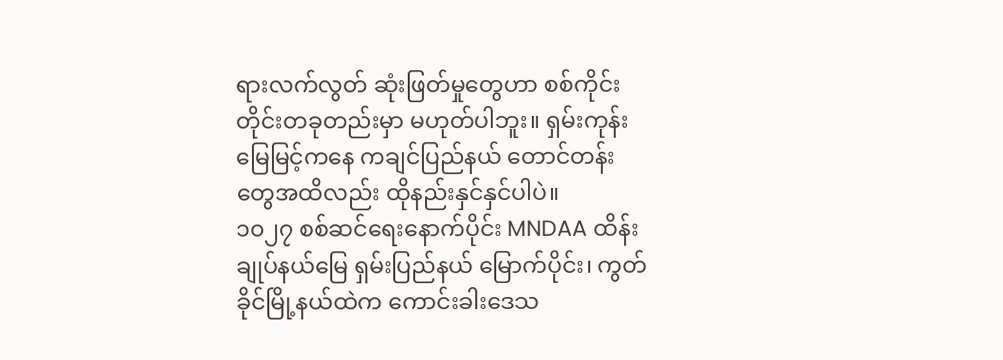ရားလက်လွတ် ဆုံးဖြတ်မှုတွေဟာ စစ်ကိုင်းတိုင်းတခုတည်းမှာ မဟုတ်ပါဘူး။ ရှမ်းကုန်းမြေမြင့်ကနေ ကချင်ပြည်နယ် တောင်တန်းတွေအထိလည်း ထိုနည်းနှင်နှင်ပါပဲ။
၁၀၂၇ စစ်ဆင်ရေးနောက်ပိုင်း MNDAA ထိန်းချုပ်နယ်မြေ ရှမ်းပြည်နယ် မြောက်ပိုင်း၊ ကွတ်ခိုင်မြို့နယ်ထဲက ကောင်းခါးဒေသ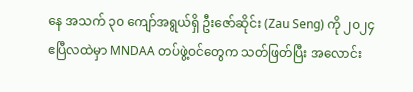နေ အသက် ၃၀ ကျော်အရွယ်ရှိ ဦးဇော်ဆိုင်း (Zau Seng) ကို ၂၀၂၄ ဧပြီလထဲမှာ MNDAA တပ်ဖွဲ့ဝင်တွေက သတ်ဖြတ်ပြီး အလောင်း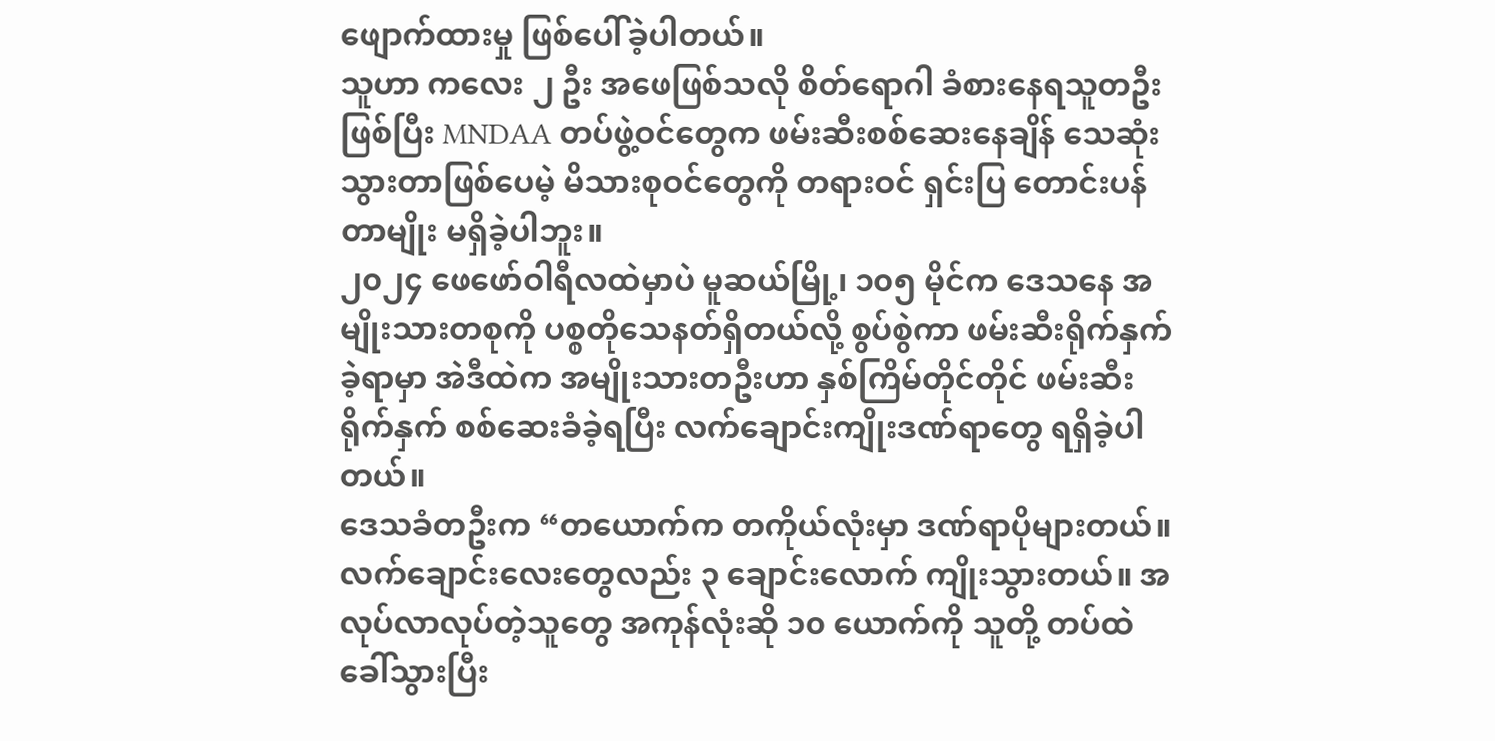ဖျောက်ထားမှု ဖြစ်ပေါ်ခဲ့ပါတယ်။
သူဟာ ကလေး ၂ ဦး အဖေဖြစ်သလို စိတ်ရောဂါ ခံစားနေရသူတဦးဖြစ်ပြီး MNDAA တပ်ဖွဲ့ဝင်တွေက ဖမ်းဆီးစစ်ဆေးနေချိန် သေဆုံးသွားတာဖြစ်ပေမဲ့ မိသားစုဝင်တွေကို တရားဝင် ရှင်းပြ တောင်းပန်တာမျိုး မရှိခဲ့ပါဘူး။
၂၀၂၄ ဖေဖော်ဝါရီလထဲမှာပဲ မူဆယ်မြို့၊ ၁၀၅ မိုင်က ဒေသနေ အမျိုးသားတစုကို ပစ္စတိုသေနတ်ရှိတယ်လို့ စွပ်စွဲကာ ဖမ်းဆီးရိုက်နှက်ခဲ့ရာမှာ အဲဒီထဲက အမျိုးသားတဦးဟာ နှစ်ကြိမ်တိုင်တိုင် ဖမ်းဆီးရိုက်နှက် စစ်ဆေးခံခဲ့ရပြီး လက်ချောင်းကျိုးဒဏ်ရာတွေ ရရှိခဲ့ပါတယ်။
ဒေသခံတဦးက “တယောက်က တကိုယ်လုံးမှာ ဒဏ်ရာပိုများတယ်။ လက်ချောင်းလေးတွေလည်း ၃ ချောင်းလောက် ကျိုးသွားတယ်။ အလုပ်လာလုပ်တဲ့သူတွေ အကုန်လုံးဆို ၁၀ ယောက်ကို သူတို့ တပ်ထဲခေါ်သွားပြီး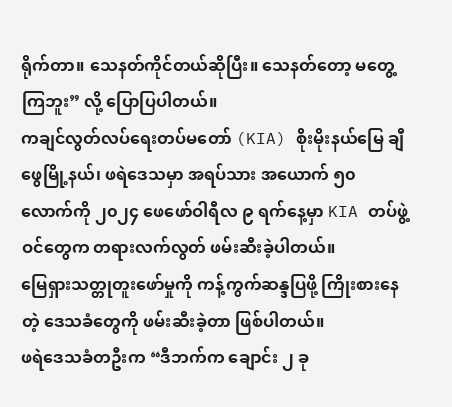ရိုက်တာ။ သေနတ်ကိုင်တယ်ဆိုပြီး။ သေနတ်တော့ မတွေ့ကြဘူး” လို့ ပြောပြပါတယ်။
ကချင်လွတ်လပ်ရေးတပ်မတော် (KIA) စိုးမိုးနယ်မြေ ချီဖွေမြို့နယ်၊ ဖရဲဒေသမှာ အရပ်သား အယောက် ၅၀ လောက်ကို ၂၀၂၄ ဖေဖော်ဝါရီလ ၉ ရက်နေ့မှာ KIA တပ်ဖွဲ့ဝင်တွေက တရားလက်လွတ် ဖမ်းဆီးခဲ့ပါတယ်။
မြေရှားသတ္တုတူးဖော်မှုကို ကန့်ကွက်ဆန္ဒပြဖို့ ကြိုးစားနေတဲ့ ဒေသခံတွေကို ဖမ်းဆီးခဲ့တာ ဖြစ်ပါတယ်။
ဖရဲဒေသခံတဦးက “ဒီဘက်က ချောင်း ၂ ခု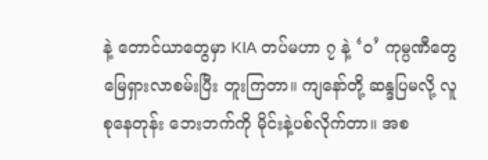နဲ့ တောင်ယာတွေမှာ KIA တပ်မဟာ ၇ နဲ့ ‘ဝ’ ကုမ္ပဏီတွေ မြေရှားလာစမ်းပြီး တူးကြတာ။ ကျနော်တို့ ဆန္ဒပြမလို့ လူစုနေတုန်း ဘေးဘက်ကို မိုင်းနဲ့ပစ်လိုက်တာ။ အစ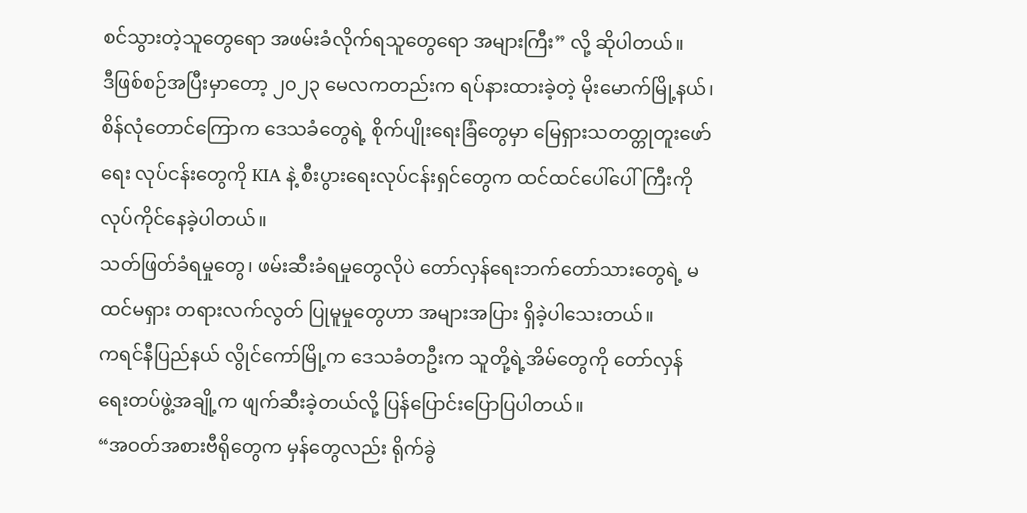စင်သွားတဲ့သူတွေရော အဖမ်းခံလိုက်ရသူတွေရော အများကြီး” လို့ ဆိုပါတယ်။
ဒီဖြစ်စဉ်အပြီးမှာတော့ ၂၀၂၃ မေလကတည်းက ရပ်နားထားခဲ့တဲ့ မိုးမောက်မြို့နယ်၊ စိန်လုံတောင်ကြောက ဒေသခံတွေရဲ့ စိုက်ပျိုးရေးခြံတွေမှာ မြေရှားသတတ္တုတူးဖော်ရေး လုပ်ငန်းတွေကို KIA နဲ့ စီးပွားရေးလုပ်ငန်းရှင်တွေက ထင်ထင်ပေါ်ပေါ်ကြီးကို လုပ်ကိုင်နေခဲ့ပါတယ်။
သတ်ဖြတ်ခံရမှုတွေ၊ ဖမ်းဆီးခံရမှုတွေလိုပဲ တော်လှန်ရေးဘက်တော်သားတွေရဲ့ မထင်မရှား တရားလက်လွတ် ပြုမူမှုတွေဟာ အများအပြား ရှိခဲ့ပါသေးတယ်။
ကရင်နီပြည်နယ် လွိုင်ကော်မြို့က ဒေသခံတဦးက သူတို့ရဲ့အိမ်တွေကို တော်လှန်ရေးတပ်ဖွဲ့အချို့က ဖျက်ဆီးခဲ့တယ်လို့ ပြန်ပြောင်းပြောပြပါတယ်။
“အဝတ်အစားဗီရိုတွေက မှန်တွေလည်း ရိုက်ခွဲ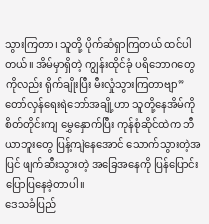သွားကြတာ၊ သူတို့ ပိုက်ဆံရှာကြတယ် ထင်ပါတယ်။ အိမ်မှာရှိတဲ့ ကျွန်းထိုင်ခုံ ပရိဘောဂတွေကိုလည်း ရိုက်ချိုးပြီး မီးလှုံသွားကြတာဗျာ”
တော်လှန်ရေးရဲဘော်အချို့ဟာ သူတို့နေအိမ်ကို စိတ်တိုင်းကျ မွှေနှောက်ပြီး ကုန်စုံဆိုင်ထဲက ဘီယာဘူးတွေ ပြန့်ကျဲနေအောင် သောက်သွားတဲ့အပြင် ဖျက်ဆီးသွားတဲ့ အခြေအနေကို ပြန်ပြောင်းပြောပြနေခဲ့တာပါ။
ဒေသခံပြည်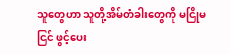သူတွေဟာ သူတို့အိမ်တံခါးတွေကို မငြိုမငြင် ဖွင့်ပေး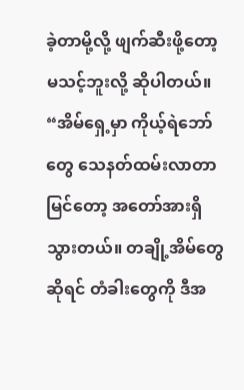ခဲ့တာမို့လို့ ဖျက်ဆီးဖို့တော့ မသင့်ဘူးလို့ ဆိုပါတယ်။
“အိမ်ရှေ့မှာ ကိုယ့်ရဲဘော်တွေ သေနတ်ထမ်းလာတာမြင်တော့ အတော်အားရှိသွားတယ်။ တချို့အိမ်တွေဆိုရင် တံခါးတွေကို ဒီအ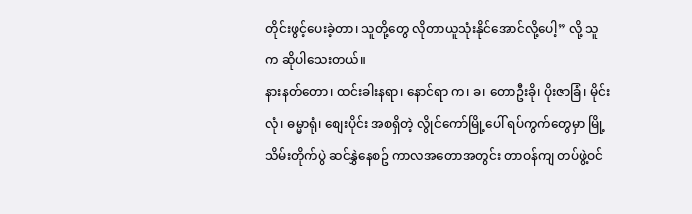တိုင်းဖွင့်ပေးခဲ့တာ၊ သူတို့တွေ လိုတာယူသုံးနိုင်အောင်လို့ပေါ့” လို့ သူက ဆိုပါသေးတယ်။
နားနတ်တော၊ ထင်းခါးနရာ၊ နောင်ရာ က၊ ခ၊ တောဦးခို၊ ပိုးဇာခြံ၊ မိုင်းလုံ၊ ဓမ္မာရုံ၊ စျေးပိုင်း အစရှိတဲ့ လွိုင်ကော်မြို့ပေါ် ရပ်ကွက်တွေမှာ မြို့သိမ်းတိုက်ပွဲ ဆင်နွှဲနေစဥ် ကာလအတောအတွင်း တာဝန်ကျ တပ်ဖွဲ့ဝင်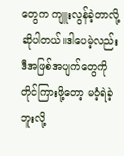တွေက ကျူးလွန်ခဲ့တာလို့ ဆိုပါတယ်။ဒါပေမဲ့လည်း ဒီအဖြစ်အပျက်တွေကို တိုင်ကြားဖို့တော့ မဝံ့ရဲခဲ့ဘူးလို့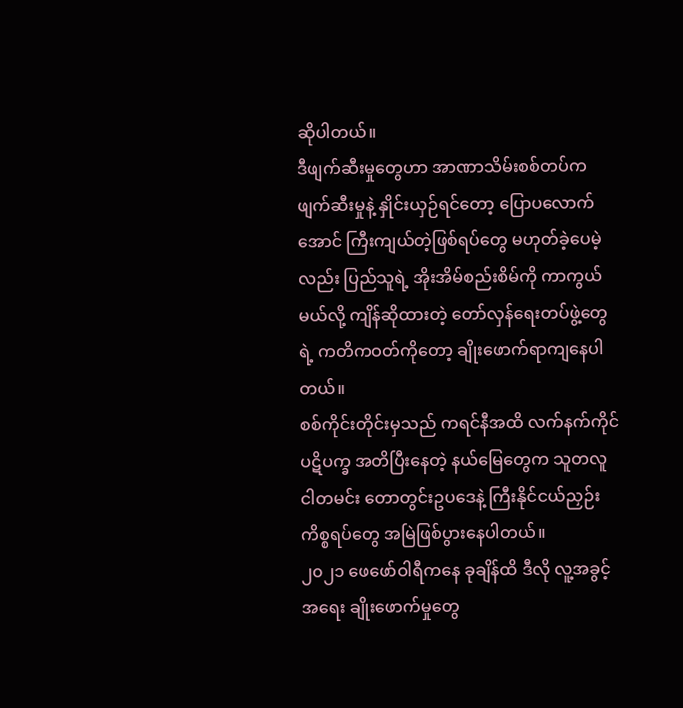ဆိုပါတယ်။
ဒီဖျက်ဆီးမှုတွေဟာ အာဏာသိမ်းစစ်တပ်က ဖျက်ဆီးမှုနဲ့ နှိုင်းယှဉ်ရင်တော့ ပြောပလောက်အောင် ကြီးကျယ်တဲ့ဖြစ်ရပ်တွေ မဟုတ်ခဲ့ပေမဲ့လည်း ပြည်သူရဲ့ အိုးအိမ်စည်းစိမ်ကို ကာကွယ်မယ်လို့ ကျိန်ဆိုထားတဲ့ တော်လှန်ရေးတပ်ဖွဲ့တွေရဲ့ ကတိကဝတ်ကိုတော့ ချိုးဖောက်ရာကျနေပါတယ်။
စစ်ကိုင်းတိုင်းမှသည် ကရင်နီအထိ လက်နက်ကိုင်ပဋိပက္ခ အတိပြီးနေတဲ့ နယ်မြေတွေက သူတလူ ငါတမင်း တောတွင်းဥပဒေနဲ့ ကြီးနိုင်ငယ်ညှဉ်း ကိစ္စရပ်တွေ အမြဲဖြစ်ပွားနေပါတယ်။
၂၀၂၁ ဖေဖော်ဝါရီကနေ ခုချိန်ထိ ဒီလို လူ့အခွင့်အရေး ချိုးဖောက်မှုတွေ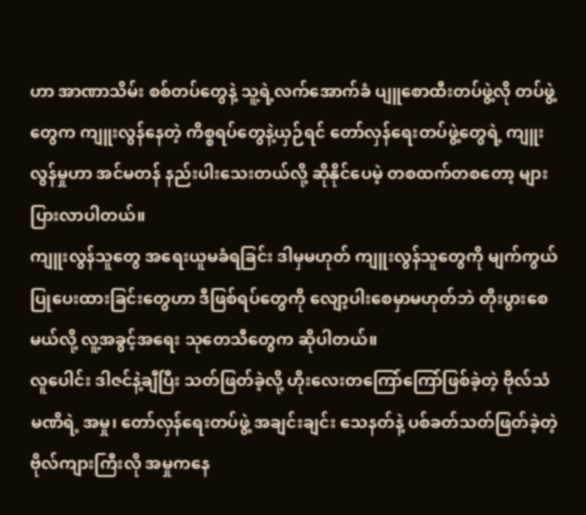ဟာ အာဏာသိမ်း စစ်တပ်တွေနဲ့ သူ့ရဲ့လက်အောက်ခံ ပျူစောထီးတပ်ဖွဲ့လို တပ်ဖွဲ့တွေက ကျူးလွန်နေတဲ့ ကိစ္စရပ်တွေနဲ့ယှဉ်ရင် တော်လှန်ရေးတပ်ဖွဲ့တွေရဲ့ ကျူးလွန်မှုဟာ အင်မတန် နည်းပါးသေးတယ်လို့ ဆိုနိုင်ပေမဲ့ တစထက်တစတော့ များပြားလာပါတယ်။
ကျူးလွန်သူတွေ အရေးယူမခံရခြင်း ဒါမှမဟုတ် ကျူးလွန်သူတွေကို မျက်ကွယ်ပြုပေးထားခြင်းတွေဟာ ဒီဖြစ်ရပ်တွေကို လျော့ပါးစေမှာမဟုတ်ဘဲ တိုးပွားစေမယ်လို့ လူ့အခွင့်အရေး သုတေသီတွေက ဆိုပါတယ်။
လူပေါင်း ဒါဇင်နဲ့ချီပြီး သတ်ဖြတ်ခဲ့လို့ ဟိုးလေးတကြော်ကြော်ဖြစ်ခဲ့တဲ့ ဗိုလ်သံမဏိရဲ့ အမှု၊ တော်လှန်ရေးတပ်ဖွဲ့ အချင်းချင်း သေနတ်နဲ့ ပစ်ခတ်သတ်ဖြတ်ခဲ့တဲ့ ဗိုလ်ကျားကြီးလို အမှုကနေ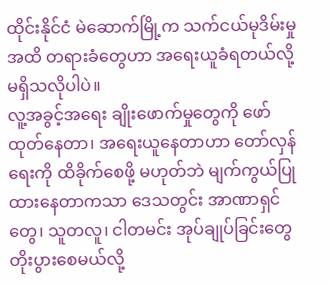ထိုင်းနိုင်ငံ မဲဆောက်မြို့က သက်ငယ်မုဒိမ်းမှုအထိ တရားခံတွေဟာ အရေးယူခံရတယ်လို့ မရှိသလိုပါပဲ။
လူ့အခွင့်အရေး ချိုးဖောက်မှုတွေကို ဖော်ထုတ်နေတာ၊ အရေးယူနေတာဟာ တော်လှန်ရေးကို ထိခိုက်စေဖို့ မဟုတ်ဘဲ မျက်ကွယ်ပြုထားနေတာကသာ ဒေသတွင်း အာဏာရှင်တွေ၊ သူတလူ၊ ငါတမင်း အုပ်ချုပ်ခြင်းတွေ တိုးပွားစေမယ်လို့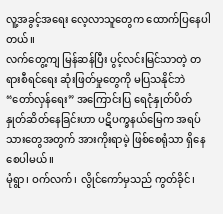လူ့အခွင့်အရေး လေ့လာသူတွေက ထောက်ပြနေပါတယ်။
လက်တွေ့ကျ မြန်ဆန်ပြီး ပွင့်လင်းမြင်သာတဲ့ တရားစီရင်ရေး ဆုံးဖြတ်မှုတွေကို မပြသနိုင်ဘဲ “တော်လှန်ရေး” အကြောင်းပြ ရေငုံနှုတ်ပိတ် နှုတ်ဆိတ်နေခြင်းဟာ ပဋိပက္ခနယ်မြေက အရပ်သားတွေအတွက် အားကိုးရာမဲ့ ဖြစ်စေရုံသာ ရှိနေစေပါမယ်။
မုံရွာ၊ ဝက်လက်၊ လွိုင်ကော်မှသည် ကွတ်ခိုင်၊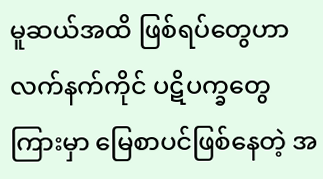မူဆယ်အထိ ဖြစ်ရပ်တွေဟာ လက်နက်ကိုင် ပဋိပက္ခတွေကြားမှာ မြေစာပင်ဖြစ်နေတဲ့ အ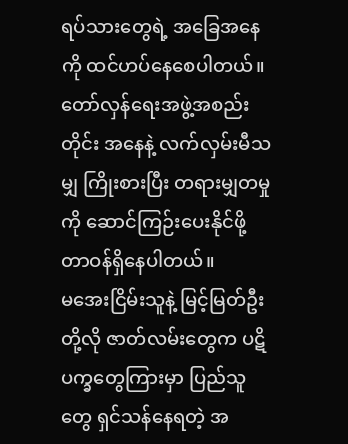ရပ်သားတွေရဲ့ အခြေအနေကို ထင်ဟပ်နေစေပါတယ်။ တော်လှန်ရေးအဖွဲ့အစည်းတိုင်း အနေနဲ့ လက်လှမ်းမီသမျှ ကြိုးစားပြီး တရားမျှတမှုကို ဆောင်ကြဉ်းပေးနိုင်ဖို့ တာဝန်ရှိနေပါတယ်။
မအေးငြိမ်းသူနဲ့ မြင့်မြတ်ဦးတို့လို ဇာတ်လမ်းတွေက ပဋိပက္ခတွေကြားမှာ ပြည်သူတွေ ရှင်သန်နေရတဲ့ အ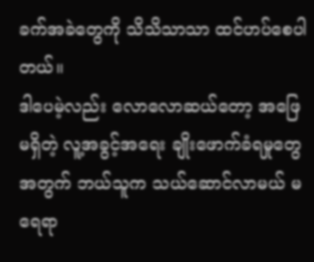ခက်အခဲတွေကို သိသိသာသာ ထင်ဟပ်စေပါတယ်။
ဒါပေမဲ့လည်း လောလောဆယ်တော့ အဖြေမရှိတဲ့ လူ့အခွင့်အရေး ချိုးဖောက်ခံရမှုတွေအတွက် ဘယ်သူက သယ်ဆောင်လာမယ် မရေရာ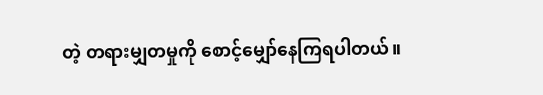တဲ့ တရားမျှတမှုကို စောင့်မျှော်နေကြရပါတယ်။